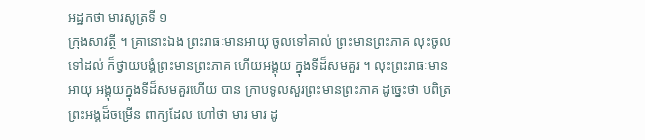អដ្ឋកថា មារសូត្រទី ១
ក្រុងសាវត្ថី ។ គ្រានោះឯង ព្រះរាធៈមានអាយុ ចូលទៅគាល់ ព្រះមានព្រះភាគ លុះចូលទៅដល់ ក៏ថ្វាយបង្គំព្រះមានព្រះភាគ ហើយអង្គុយ ក្នុងទីដ៏សមគួរ ។ លុះព្រះរាធៈមានអាយុ អង្គុយក្នុងទីដ៏សមគួរហើយ បាន ក្រាបទូលសួរព្រះមានព្រះភាគ ដូច្នេះថា បពិត្រព្រះអង្គដ៏ចម្រើន ពាក្យដែល ហៅថា មារ មារ ដូ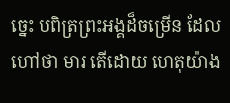ច្នេះ បពិត្រព្រះអង្គដ៏ចម្រើន ដែលហៅថា មារ តើដោយ ហេតុយ៉ាង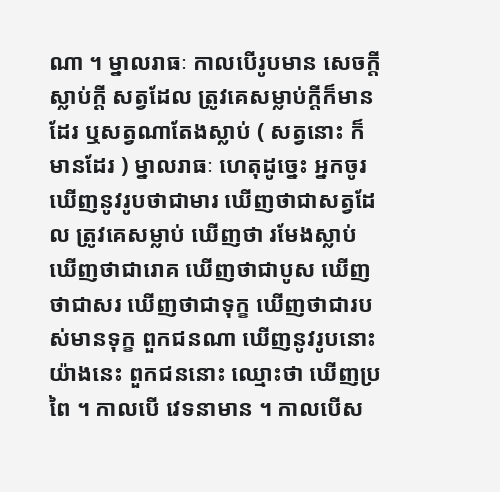ណា ។ ម្នាលរាធៈ កាលបើរូបមាន សេចក្តីស្លាប់ក្តី សត្វដែល ត្រូវគេសម្លាប់ក្តីក៏មានដែរ ឬសត្វណាតែងស្លាប់ ( សត្វនោះ ក៏មានដែរ ) ម្នាលរាធៈ ហេតុដូច្នេះ អ្នកចូរឃើញនូវរូបថាជាមារ ឃើញថាជាសត្វដែល ត្រូវគេសម្លាប់ ឃើញថា រមែងស្លាប់ ឃើញថាជារោគ ឃើញថាជាបូស ឃើញថាជាសរ ឃើញថាជាទុក្ខ ឃើញថាជារបស់មានទុក្ខ ពួកជនណា ឃើញនូវរូបនោះយ៉ាងនេះ ពួកជននោះ ឈ្មោះថា ឃើញប្រពៃ ។ កាលបើ វេទនាមាន ។ កាលបើស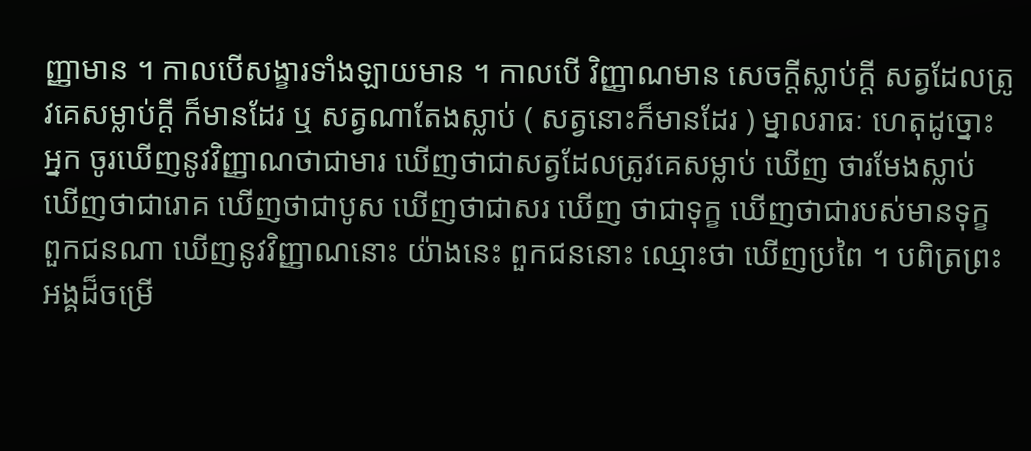ញ្ញាមាន ។ កាលបើសង្ខារទាំងឡាយមាន ។ កាលបើ វិញ្ញាណមាន សេចក្តីស្លាប់ក្តី សត្វដែលត្រូវគេសម្លាប់ក្តី ក៏មានដែរ ឬ សត្វណាតែងស្លាប់ ( សត្វនោះក៏មានដែរ ) ម្នាលរាធៈ ហេតុដូច្នោះ អ្នក ចូរឃើញនូវវិញ្ញាណថាជាមារ ឃើញថាជាសត្វដែលត្រូវគេសម្លាប់ ឃើញ ថារមែងស្លាប់ ឃើញថាជារោគ ឃើញថាជាបូស ឃើញថាជាសរ ឃើញ ថាជាទុក្ខ ឃើញថាជារបស់មានទុក្ខ ពួកជនណា ឃើញនូវវិញ្ញាណនោះ យ៉ាងនេះ ពួកជននោះ ឈ្មោះថា ឃើញប្រពៃ ។ បពិត្រព្រះអង្គដ៏ចម្រើ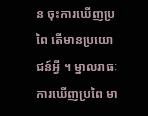ន ចុះការឃើញប្រពៃ តើមានប្រយោជន៍អ្វី ។ ម្នាលរាធៈ ការឃើញប្រពៃ មា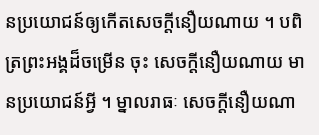នប្រយោជន៍ឲ្យកើតសេចក្តីនឿយណាយ ។ បពិត្រព្រះអង្គដ៏ចម្រើន ចុះ សេចក្តីនឿយណាយ មានប្រយោជន៍អ្វី ។ ម្នាលរាធៈ សេចក្តីនឿយណា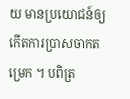យ មានប្រយោជន៍ឲ្យកើតការប្រាសចាកតម្រេក ។ បពិត្រ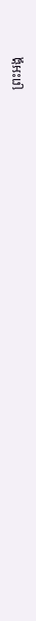ព្រះអង្គ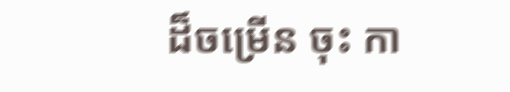ដ៏ចម្រើន ចុះ កា